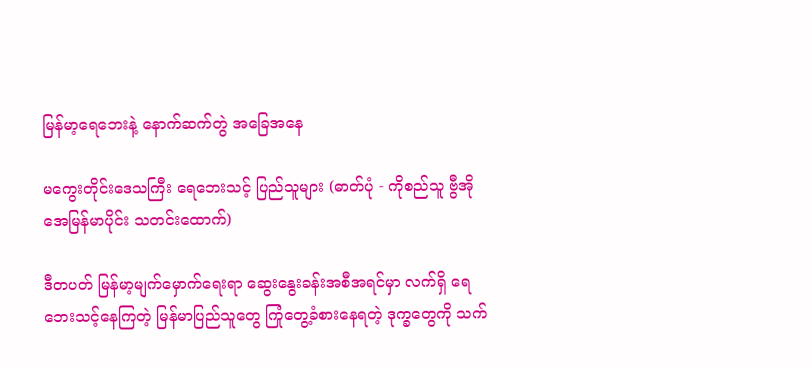မြန်မာ့ရေဘေးနဲ့ နောက်ဆက်တွဲ အခြေအနေ

မကွေးတိုင်းဒေသကြီး ရေဘေးသင့် ပြည်သူများ (ဓာတ်ပုံ - ကိုစည်သူ ဗွီအိုအေမြန်မာပိုင်း သတင်းထောက်)

ဒီတပတ် မြန်မာ့မျက်မှောက်ရေးရာ ဆွေးနွေးခန်းအစီအရင်မှာ လက်ရှိ ရေဘေးသင့်နေကြတဲ့ မြန်မာပြည်သူတွေ ကြုံတွေ့ခံစားနေရတဲ့ ဒုက္ခတွေကို သက်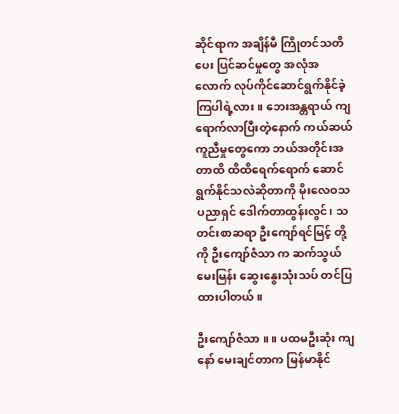ဆိုင်ရာက အချိန်မီ ကြိုတင်သတိပေး ပြင်ဆင်မှုတွေ အလုံအလောက် လုပ်ကိုင်ဆောင်ရွက်နိုင်ခဲ့ကြပါရဲ့လား။ ဘေးအန္တရာယ် ကျရောက်လာပြီးတဲ့နောက် ကယ်ဆယ်ကူညီမှုတွေကော ဘယ်အတိုင်းအတာထိ ထိထိရေက်ရောက် ဆောင်ရွက်နိုင်သလဲဆိုတာကို မိုးလေဝသပညာရှင် ဒေါက်တာထွန်းလွင်၊ သတင်းစာဆရာ ဦးကျော်ရင်မြင့် တို့ကို ဦးကျော်ဇံသာ က ဆက်သွယ်မေးမြန်း ဆွေးနွေးသုံးသပ် တင်ပြထားပါတယ်။

ဦးကျော်ဇံသာ ။ ။ ပထမဦးဆုံး ကျနော် မေးချင်တာက မြန်မာနိုင်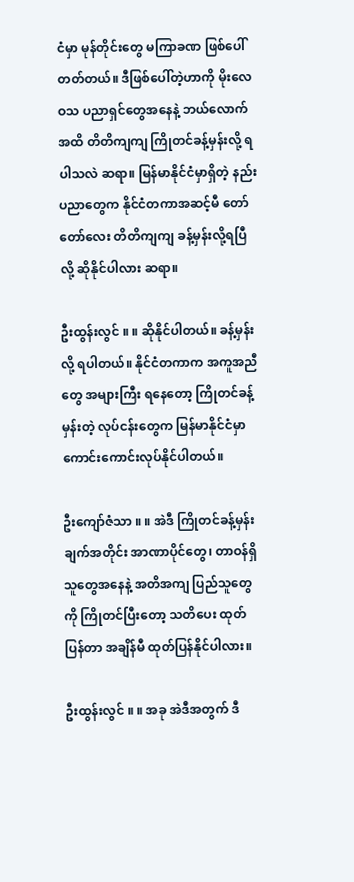ငံမှာ မုန်တိုင်းတွေ မကြာခဏ ဖြစ်ပေါ်တတ်တယ်။ ဒီဖြစ်ပေါ်တဲ့ဟာကို မိုးလေဝသ ပညာရှင်တွေအနေနဲ့ ဘယ်လောက်အထိ တိတိကျကျ ကြိုတင်ခန့်မှန်းလို့ ရပါသလဲ ဆရာ။ မြန်မာနိုင်ငံမှာရှိတဲ့ နည်းပညာတွေက နိုင်ငံတကာအဆင့်မီ တော်တော်လေး တိတိကျကျ ခန့်မှန်းလို့ရပြီလို့ ဆိုနိုင်ပါလား ဆရာ။

ဦးထွန်းလွင် ။ ။ ဆိုနိုင်ပါတယ်။ ခန့်မှန်းလို့ ရပါတယ်။ နိုင်ငံတကာက အကူအညီတွေ အများကြီး ရနေတော့ ကြိုတင်ခန့်မှန်းတဲ့ လုပ်ငန်းတွေက မြန်မာနိုင်ငံမှာ ကောင်းကောင်းလုပ်နိုင်ပါတယ်။

ဦးကျော်ဇံသာ ။ ။ အဲဒီ ကြိုတင်ခန့်မှန်းချက်အတိုင်း အာဏာပိုင်တွေ၊ တာဝန်ရှိသူတွေအနေနဲ့ အတိအကျ ပြည်သူတွေကို ကြိုတင်ပြီးတော့ သတိပေး ထုတ်ပြန်တာ အချိန်မီ ထုတ်ပြန်နိုင်ပါလား။

ဦးထွန်းလွင် ။ ။ အခု အဲဒီအတွက် ဒီ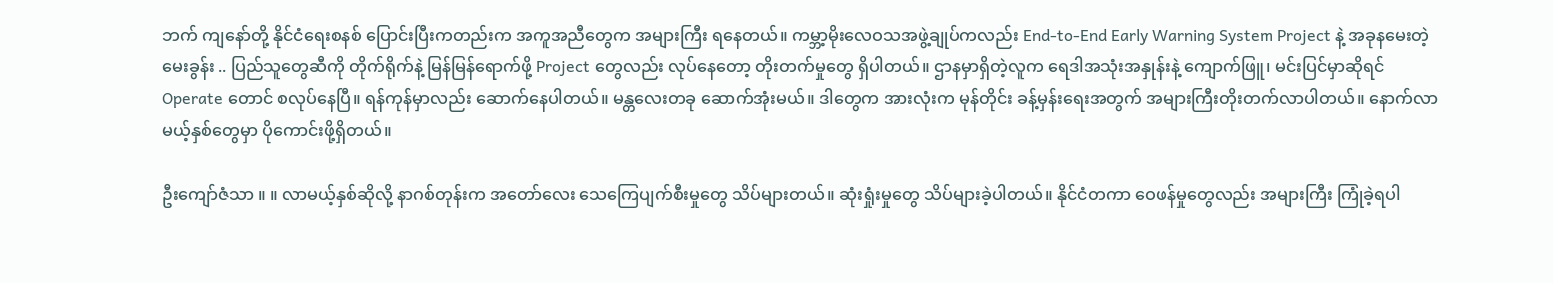ဘက် ကျနော်တို့ နိုင်ငံရေးစနစ် ပြောင်းပြီးကတည်းက အကူအညီတွေက အများကြီး ရနေတယ်။ ကမ္ဘာ့မိုးလေဝသအဖွဲ့ချုပ်ကလည်း End-to-End Early Warning System Project နဲ့ အခုနမေးတဲ့ မေးခွန်း .. ပြည်သူတွေဆီကို တိုက်ရိုက်နဲ့ မြန်မြန်ရောက်ဖို့ Project တွေလည်း လုပ်နေတော့ တိုးတက်မှုတွေ ရှိပါတယ်။ ဌာနမှာရှိတဲ့လူက ရေဒါအသုံးအနှုန်းနဲ့ ကျောက်ဖြူ၊ မင်းပြင်မှာဆိုရင် Operate တောင် စလုပ်နေပြီ။ ရန်ကုန်မှာလည်း ဆောက်နေပါတယ်။ မန္တလေးတခု ဆောက်အုံးမယ်။ ဒါတွေက အားလုံးက မုန်တိုင်း ခန့်မှန်းရေးအတွက် အများကြီးတိုးတက်လာပါတယ်။ နောက်လာမယ့်နှစ်တွေမှာ ပိုကောင်းဖို့ရှိတယ်။

ဦးကျော်ဇံသာ ။ ။ လာမယ့်နှစ်ဆိုလို့ နာဂစ်တုန်းက အတော်လေး သေကြေပျက်စီးမှုတွေ သိပ်များတယ်။ ဆုံးရှုံးမှုတွေ သိပ်များခဲ့ပါတယ်။ နိုင်ငံတကာ ဝေဖန်မှုတွေလည်း အများကြီး ကြုံခဲ့ရပါ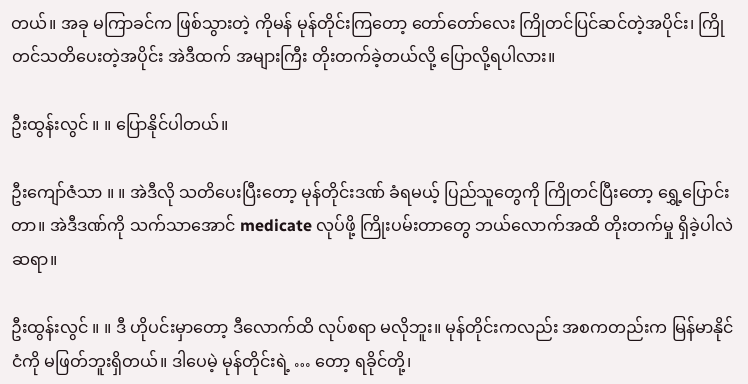တယ်။ အခု မကြာခင်က ဖြစ်သွားတဲ့ ကိုမန် မုန်တိုင်းကြတော့ တော်တော်လေး ကြိုတင်ပြင်ဆင်တဲ့အပိုင်း၊ ကြိုတင်သတိပေးတဲ့အပိုင်း အဲဒီထက် အများကြီး တိုးတက်ခဲ့တယ်လို့ ပြောလို့ရပါလား။

ဦးထွန်းလွင် ။ ။ ပြောနိုင်ပါတယ်။

ဦးကျော်ဇံသာ ။ ။ အဲဒီလို သတိပေးပြီးတော့ မုန်တိုင်းဒဏ် ခံရမယ့် ပြည်သူတွေကို ကြိုတင်ပြီးတော့ ရွှေ့ပြောင်းတာ။ အဲဒီဒဏ်ကို သက်သာအောင် medicate လုပ်ဖို့ ကြိုးပမ်းတာတွေ ဘယ်လောက်အထိ တိုးတက်မှု ရှိခဲ့ပါလဲ ဆရာ။

ဦးထွန်းလွင် ။ ။ ဒီ ဟိုပင်းမှာတော့ ဒီလောက်ထိ လုပ်စရာ မလိုဘူး။ မုန်တိုင်းကလည်း အစကတည်းက မြန်မာနိုင်ငံကို မဖြတ်ဘူးရှိတယ်။ ဒါပေမဲ့ မုန်တိုင်းရဲ့ … တော့ ရခိုင်တို့၊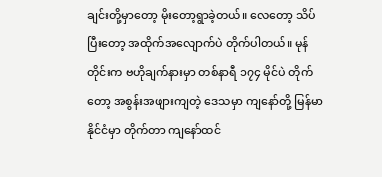ချင်းတို့မှာတော့ မိုးတော့ရွာခဲ့တယ်။ လေတော့ သိပ်ပြီးတော့ အထိုက်အလျောက်ပဲ တိုက်ပါတယ်။ မုန်တိုင်းက ဗဟိုချက်နားမှာ တစ်နာရီ ၁၇၄ မိုင်ပဲ တိုက်တော့ အစွန်းအဖျားကျတဲ့ ဒေသမှာ ကျနော်တို့ မြန်မာနိုင်ငံမှာ တိုက်တာ ကျနော်ထင်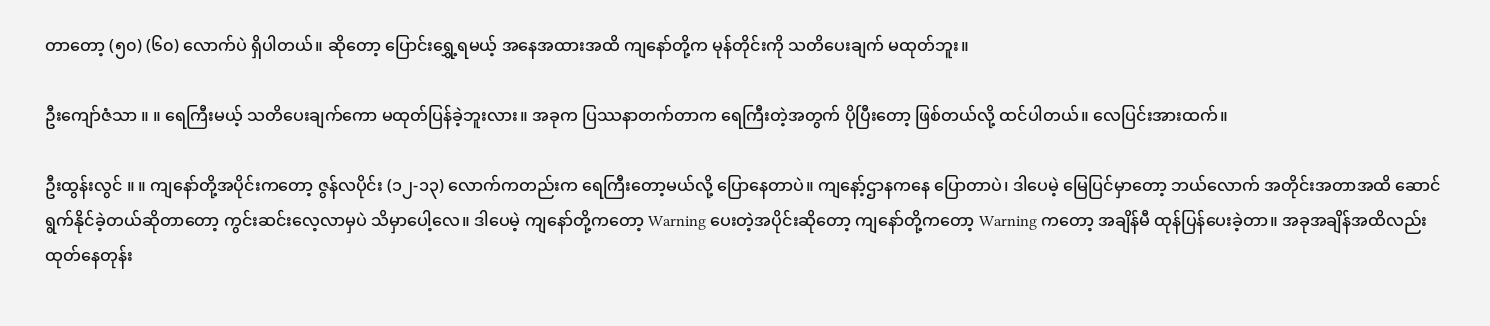တာတော့ (၅၀) (၆၀) လောက်ပဲ ရှိပါတယ်။ ဆိုတော့ ပြောင်းရွှေ့ရမယ့် အနေအထားအထိ ကျနော်တို့က မုန်တိုင်းကို သတိပေးချက် မထုတ်ဘူး။

ဦးကျော်ဇံသာ ။ ။ ရေကြီးမယ့် သတိပေးချက်ကော မထုတ်ပြန်ခဲ့ဘူးလား။ အခုက ပြဿနာတက်တာက ရေကြီးတဲ့အတွက် ပိုပြီးတော့ ဖြစ်တယ်လို့ ထင်ပါတယ်။ လေပြင်းအားထက်။

ဦးထွန်းလွင် ။ ။ ကျနော်တို့အပိုင်းကတော့ ဇွန်လပိုင်း (၁၂-၁၃) လောက်ကတည်းက ရေကြီးတော့မယ်လို့ ပြောနေတာပဲ။ ကျနော့်ဌာနကနေ ပြောတာပဲ၊ ဒါပေမဲ့ မြေပြင်မှာတော့ ဘယ်လောက် အတိုင်းအတာအထိ ဆောင်ရွက်နိုင်ခဲ့တယ်ဆိုတာတော့ ကွင်းဆင်းလေ့လာမှပဲ သိမှာပေါ့လေ။ ဒါပေမဲ့ ကျနော်တို့ကတော့ Warning ပေးတဲ့အပိုင်းဆိုတော့ ကျနော်တို့ကတော့ Warning ကတော့ အချိန်မီ ထုန်ပြန်ပေးခဲ့တာ။ အခုအချိန်အထိလည်း ထုတ်နေတုန်း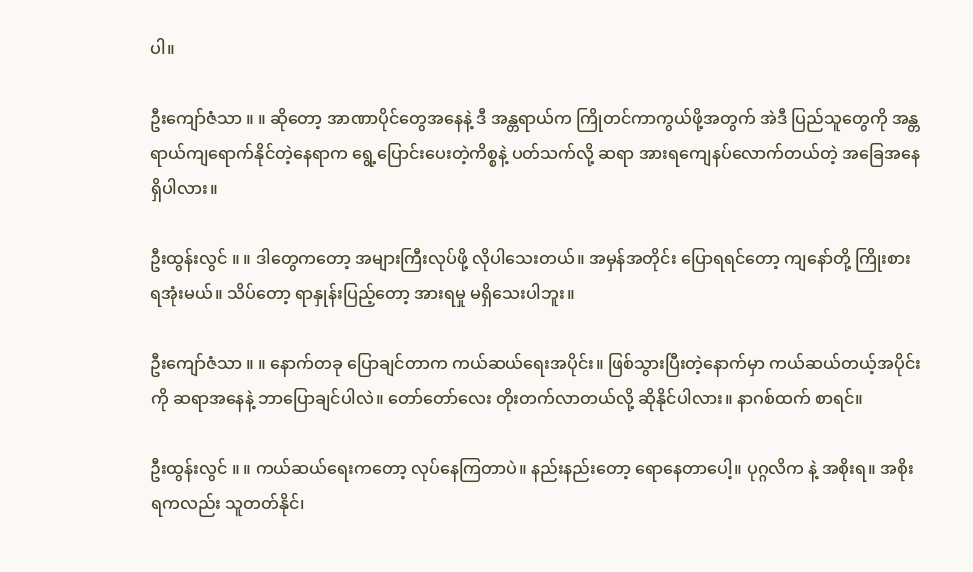ပါ။

ဦးကျော်ဇံသာ ။ ။ ဆိုတော့ အာဏာပိုင်တွေအနေနဲ့ ဒီ အန္တရာယ်က ကြိုတင်ကာကွယ်ဖို့အတွက် အဲဒီ ပြည်သူတွေကို အန္တရာယ်ကျရောက်နိုင်တဲ့နေရာက ရွေ့ပြောင်းပေးတဲ့ကိစ္စနဲ့ ပတ်သက်လို့ ဆရာ အားရကျေနပ်လောက်တယ်တဲ့ အခြေအနေ ရှိပါလား။

ဦးထွန်းလွင် ။ ။ ဒါတွေကတော့ အများကြီးလုပ်ဖို့ လိုပါသေးတယ်။ အမှန်အတိုင်း ပြောရရင်တော့ ကျနော်တို့ ကြိုးစားရအုံးမယ်။ သိပ်တော့ ရာနှုန်းပြည့်တော့ အားရမှု မရှိသေးပါဘူး။

ဦးကျော်ဇံသာ ။ ။ နောက်တခု ပြောချင်တာက ကယ်ဆယ်ရေးအပိုင်း။ ဖြစ်သွားပြီးတဲ့နောက်မှာ ကယ်ဆယ်တယ့်အပိုင်းကို ဆရာအနေနဲ့ ဘာပြောချင်ပါလဲ။ တော်တော်လေး တိုးတက်လာတယ်လို့ ဆိုနိုင်ပါလား။ နာဂစ်ထက် စာရင်။

ဦးထွန်းလွင် ။ ။ ကယ်ဆယ်ရေးကတော့ လုပ်နေကြတာပဲ။ နည်းနည်းတော့ ရောနေတာပေါ့။ ပုဂ္ဂလိက နဲ့ အစိုးရ။ အစိုးရကလည်း သူတတ်နိုင်၊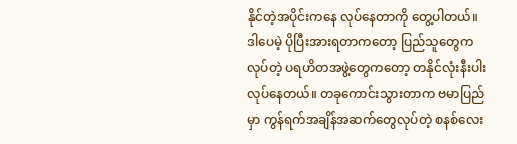နိုင်တဲ့အပိုင်းကနေ လုပ်နေတာကို တွေ့ပါတယ်။ ဒါပေမဲ့ ပိုပြီးအားရတာကတော့ ပြည်သူတွေကလုပ်တဲ့ ပရဟိတအဖွဲ့တွေကတော့ တနိုင်လုံးနီးပါး လုပ်နေတယ်။ တခုကောင်းသွားတာက ဗမာပြည်မှာ ကွန်ရက်အချိန်အဆက်တွေလုပ်တဲ့ စနစ်လေး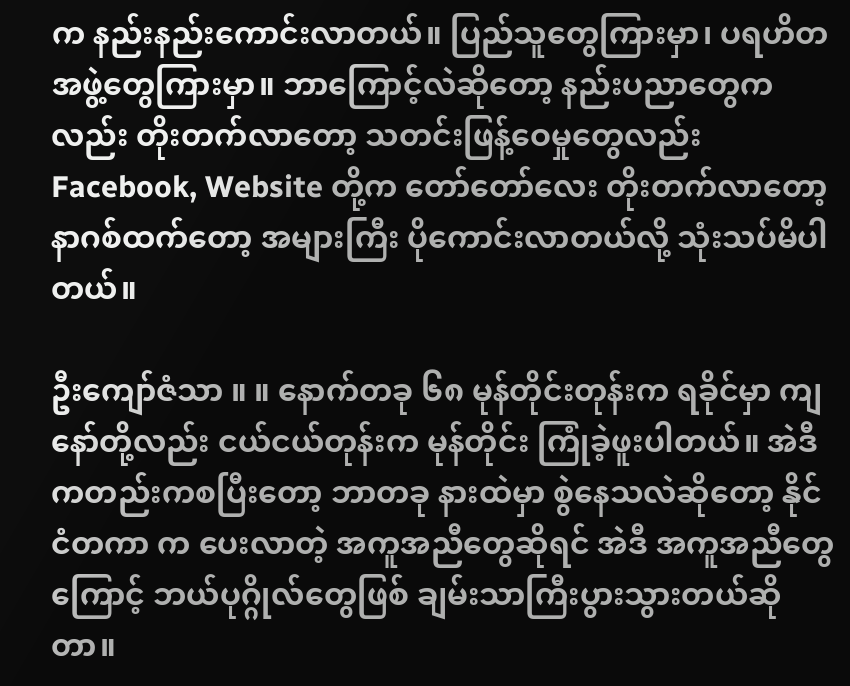က နည်းနည်းကောင်းလာတယ်။ ပြည်သူတွေကြားမှာ၊ ပရဟိတအဖွဲ့တွေကြားမှာ။ ဘာကြောင့်လဲဆိုတော့ နည်းပညာတွေကလည်း တိုးတက်လာတော့ သတင်းဖြန့်ဝေမှုတွေလည်း Facebook, Website တို့က တော်တော်လေး တိုးတက်လာတော့ နာဂစ်ထက်တော့ အများကြီး ပိုကောင်းလာတယ်လို့ သုံးသပ်မိပါတယ်။

ဦးကျော်ဇံသာ ။ ။ နောက်တခု ၆၈ မုန်တိုင်းတုန်းက ရခိုင်မှာ ကျနော်တို့လည်း ငယ်ငယ်တုန်းက မုန်တိုင်း ကြုံခဲ့ဖူးပါတယ်။ အဲဒီကတည်းကစပြီးတော့ ဘာတခု နားထဲမှာ စွဲနေသလဲဆိုတော့ နိုင်ငံတကာ က ပေးလာတဲ့ အကူအညီတွေဆိုရင် အဲဒီ အကူအညီတွေကြောင့် ဘယ်ပုဂ္ဂိုလ်တွေဖြစ် ချမ်းသာကြီးပွားသွားတယ်ဆိုတာ။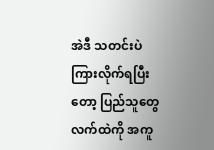အဲဒီ သတင်းပဲ ကြားလိုက်ရပြီးတော့ ပြည်သူတွေ လက်ထဲကို အကူ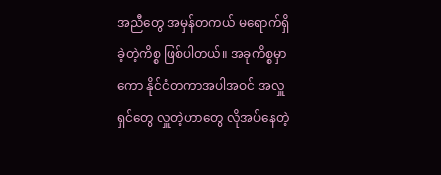အညီတွေ အမှန်တကယ် မရောက်ရှိခဲ့တဲ့ကိစ္စ ဖြစ်ပါတယ်။ အခုကိစ္စမှာကော နိုင်ငံတကာအပါအဝင် အလှူရှင်တွေ လှူတဲ့ဟာတွေ လိုအပ်နေတဲ့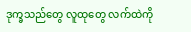ဒုက္ခသည်တွေ လူထုတွေ လက်ထဲကို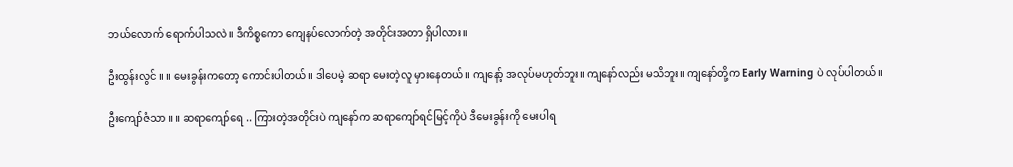ဘယ်လောက် ရောက်ပါသလဲ။ ဒီကိစ္စကော ကျေနပ်လောက်တဲ့ အတိုင်းအတာ ရှိပါလား။

ဦးထွန်းလွင် ။ ။ မေးခွန်းကတော့ ကောင်းပါတယ်။ ဒါပေမဲ့ ဆရာ မေးတဲ့လူ မှားနေတယ်။ ကျနော့် အလုပ်မဟုတ်ဘူး။ ကျနော်လည်း မသိဘူး။ ကျနော်တို့က Early Warning ပဲ လုပ်ပါတယ်။

ဦးကျော်ဇံသာ ။ ။ ဆရာကျော်ရေ .. ကြားတဲ့အတိုင်းပဲ ကျနော်က ဆရာကျော်ရင်မြင့်ကိုပဲ ဒီမေးခွန်းကို မေးပါရ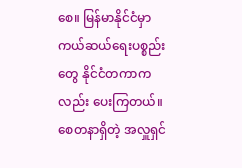စေ။ မြန်မာနိုင်ငံမှာ ကယ်ဆယ်ရေးပစ္စည်းတွေ နိုင်ငံတကာကလည်း ပေးကြတယ်။ စေတနာရှိတဲ့ အလှူရှင်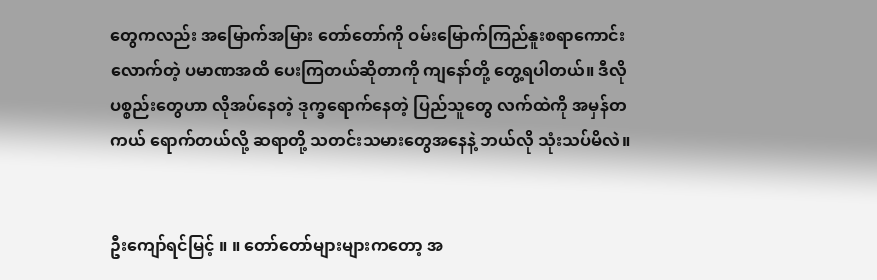တွေကလည်း အမြောက်အမြား တော်တော်ကို ဝမ်းမြောက်ကြည်နူးစရာကောင်းလောက်တဲ့ ပမာဏအထိ ပေးကြတယ်ဆိုတာကို ကျနော်တို့ တွေ့ရပါတယ်။ ဒီလို ပစ္စည်းတွေဟာ လိုအပ်နေတဲ့ ဒုက္ခရောက်နေတဲ့ ပြည်သူတွေ လက်ထဲကို အမှန်တကယ် ရောက်တယ်လို့ ဆရာတို့ သတင်းသမားတွေအနေနဲ့ ဘယ်လို သုံးသပ်မိလဲ။


ဦးကျော်ရင်မြင့် ။ ။ တော်တော်များများကတော့ အ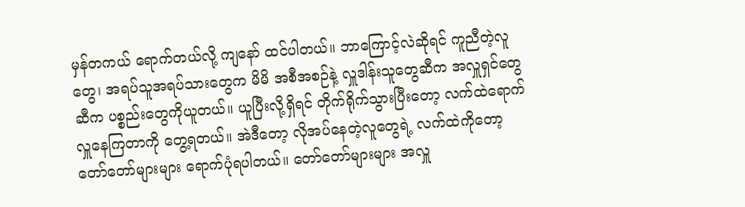မှန်တကယ် ရောက်တယ်လို့ ကျနော် ထင်ပါတယ်။ ဘာကြောင့်လဲဆိုရင် ကူညီတဲ့လူတွေ၊ အရပ်သူအရပ်သားတွေက မိမိ အစီအစဉ်နဲ့ လှူဒါန်းသူတွေဆီက အလှူရှင်တွေဆီက ပစ္စည်းတွေကိုယူတယ်။ ယူပြီးလို့ရှိရင် တိုက်ရိုက်သွားပြီးတော့ လက်ထဲရောက် လှူနေကြတာကို တွေ့ရတယ်။ အဲဒီတော့ လိုအပ်နေတဲ့လူတွေရဲ့ လက်ထဲကိုတော့ တော်တော်များများ ရောက်ပုံရပါတယ်။ တော်တော်များများ အလှူ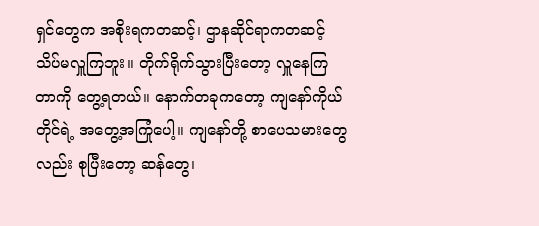ရှင်တွေက အစိုးရကတဆင့်၊ ဌာနဆိုင်ရာကတဆင့် သိပ်မလှူကြဘူး။ တိုက်ရိုက်သွားပြီးတော့ လှူနေကြတာကို တွေ့ရတယ်။ နောက်တခုကတော့ ကျနော်ကိုယ်တိုင်ရဲ့ အတွေ့အကြုံပေါ့။ ကျနော်တို့ စာပေသမားတွေလည်း စုပြီးတော့ ဆန်တွေ၊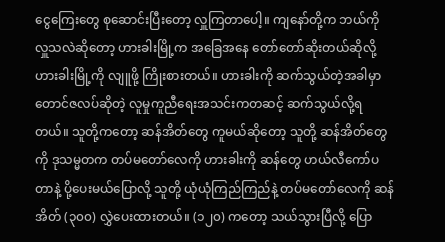ငွေကြေးတွေ စုဆောင်းပြီးတော့ လှူကြတာပေါ့။ ကျနော်တို့က ဘယ်ကို လှူသလဲဆိုတော့ ဟားခါးမြို့က အခြေအနေ တော်တော်ဆိုးတယ်ဆိုလို့ ဟားခါးမြို့ကို လျူဖို့ ကြိုးစားတယ်။ ဟားခါးကို ဆက်သွယ်တဲ့အခါမှာ တောင်ဇလပ်ဆိုတဲ့ လူမှုကူညီရေးအသင်းကတဆင့် ဆက်သွယ်လို့ရတယ်။ သူတို့ကတော့ ဆန်အိတ်တွေ ကူမယ်ဆိုတော့ သူတို့ ဆန်အိတ်တွေကို ဒုသမ္မတက တပ်မတော်လေကို ဟားခါးကို ဆန်တွေ ဟယ်လီကော်ပတာနဲ့ ပို့ပေးမယ်ပြောလို့ သူတို့ ယုံယုံကြည်ကြည်နဲ့ တပ်မတော်လေကို ဆန်အိတ် (၃၀၀) လွှဲပေးထားတယ်။ (၁၂၀) ကတော့ သယ်သွားပြီလို့ ပြော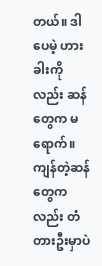တယ်။ ဒါပေမဲ့ ဟားခါးကိုလည်း ဆန်တွေက မရောက်။ ကျန်တဲ့ဆန်တွေကလည်း တံတားဦးမှာပဲ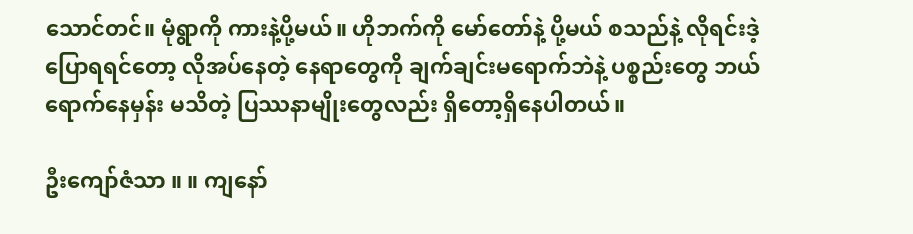သောင်တင်။ မုံရွာကို ကားနဲ့ပို့မယ်။ ဟိုဘက်ကို မော်တော်နဲ့ ပို့မယ် စသည်နဲ့ လိုရင်းဒဲ့ပြောရရင်တော့ လိုအပ်နေတဲ့ နေရာတွေကို ချက်ချင်းမရောက်ဘဲနဲ့ ပစ္စည်းတွေ ဘယ်ရောက်နေမှန်း မသိတဲ့ ပြဿနာမျိုးတွေလည်း ရှိတော့ရှိနေပါတယ်။

ဦးကျော်ဇံသာ ။ ။ ကျနော်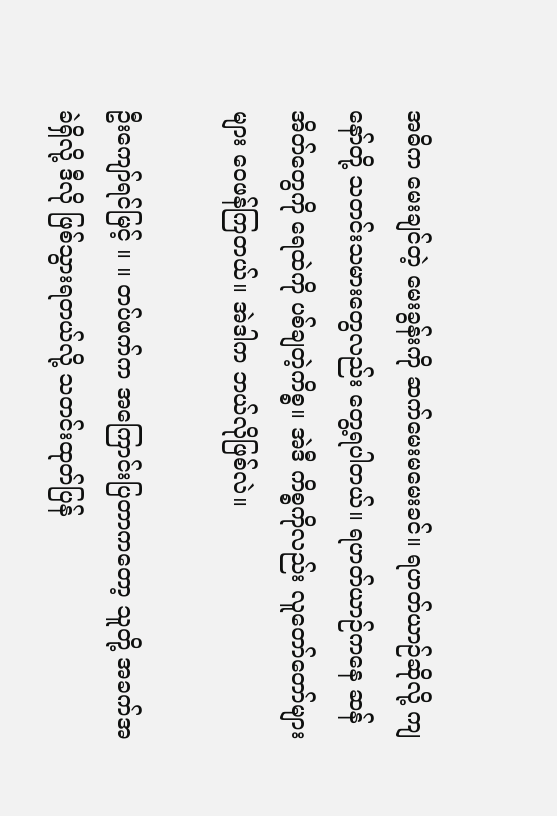အဓိက မေးချင်တဲ့ မေးခွန်းကို ဆက်မေးမမေးခင်။ ရဟတ်ယာဉ်ဆိုလို့ ကျနော်တို့ သတင်းသမားတွေလည်း တွေ့ရပါတယ်။ ရဟတ်ယာဉ်ကနေ ဆန်အိတ်တွေကို ရေထဲကို ပစ်ချတဲ့ကိစ္စ။ အဲဒီ ကိစ္စကိုလည်း လူတော်တော်များများ ဝေဖန်ကြတယ်။ အဲဒါက ဘယ်လိုဖြစ်လဲ။

ဦးကျော်ရင်မြင့် ။ ။ တပ်ဖက်က အကြောင်းပြတာကတော့ သူတို့ အခက်အခဲရှိလို့ ဒီလို ဖြစ်သွားရတယ်လို့ သတင်းထုတ်ပြန်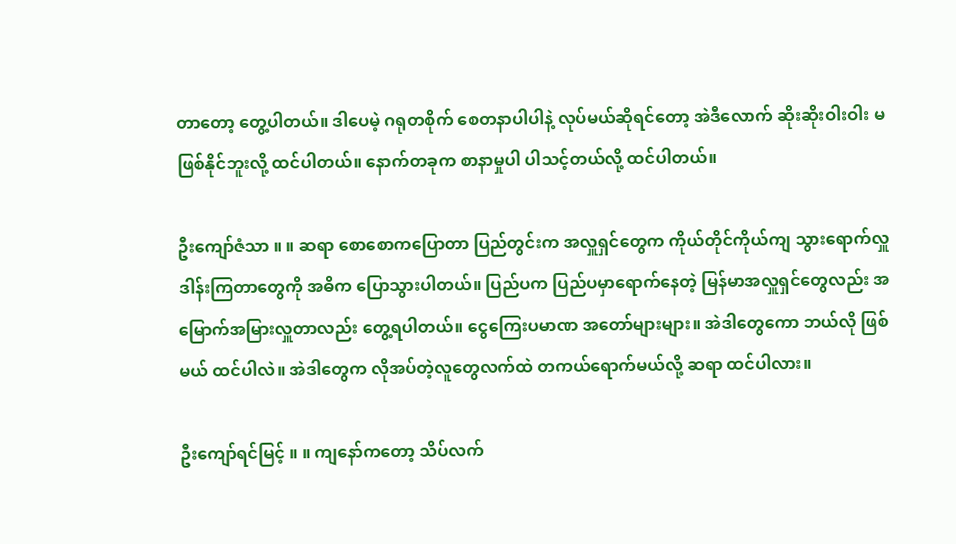တာတော့ တွေ့ပါတယ်။ ဒါပေမဲ့ ဂရုတစိုက် စေတနာပါပါနဲ့ လုပ်မယ်ဆိုရင်တော့ အဲဒီလောက် ဆိုးဆိုးဝါးဝါး မဖြစ်နိုင်ဘူးလို့ ထင်ပါတယ်။ နောက်တခုက စာနာမှုပါ ပါသင့်တယ်လို့ ထင်ပါတယ်။

ဦးကျော်ဇံသာ ။ ။ ဆရာ စောစောကပြောတာ ပြည်တွင်းက အလှူရှင်တွေက ကိုယ်တိုင်ကိုယ်ကျ သွားရောက်လှူဒါန်းကြတာတွေကို အဓိက ပြောသွားပါတယ်။ ပြည်ပက ပြည်ပမှာရောက်နေတဲ့ မြန်မာအလှူရှင်တွေလည်း အမြောက်အမြားလှူတာလည်း တွေ့ရပါတယ်။ ငွေကြေးပမာဏ အတော်များများ။ အဲဒါတွေကော ဘယ်လို ဖြစ်မယ် ထင်ပါလဲ။ အဲဒါတွေက လိုအပ်တဲ့လူတွေလက်ထဲ တကယ်ရောက်မယ်လို့ ဆရာ ထင်ပါလား။

ဦးကျော်ရင်မြင့် ။ ။ ကျနော်ကတော့ သိပ်လက်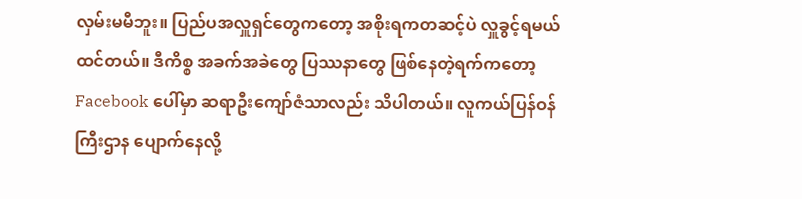လှမ်းမမီဘူး။ ပြည်ပအလှူရှင်တွေကတော့ အစိုးရကတဆင့်ပဲ လှူခွင့်ရမယ်ထင်တယ်။ ဒီကိစ္စ အခက်အခဲတွေ ပြဿနာတွေ ဖြစ်နေတဲ့ရက်ကတော့ Facebook ပေါ်မှာ ဆရာဦးကျော်ဇံသာလည်း သိပါတယ်။ လူကယ်ပြန်ဝန်ကြီးဌာန ပျောက်နေလို့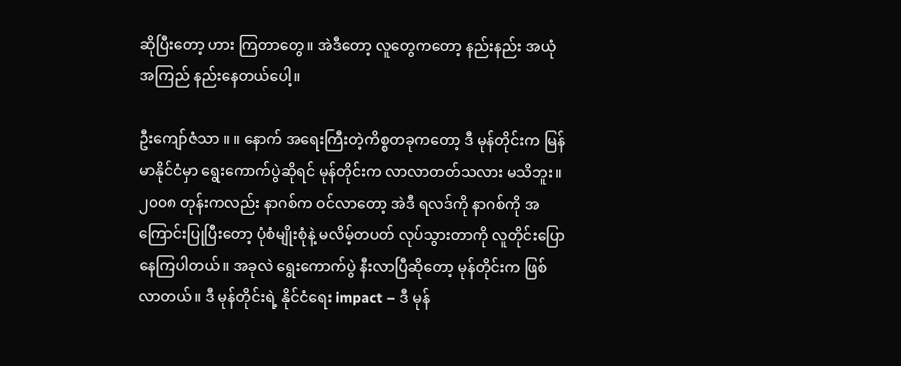ဆိုပြီးတော့ ဟား ကြတာတွေ။ အဲဒီတော့ လူတွေကတော့ နည်းနည်း အယုံအကြည် နည်းနေတယ်ပေါ့။

ဦးကျော်ဇံသာ ။ ။ နောက် အရေးကြီးတဲ့ကိစ္စတခုကတော့ ဒီ မုန်တိုင်းက မြန်မာနိုင်ငံမှာ ရွေးကောက်ပွဲဆိုရင် မုန်တိုင်းက လာလာတတ်သလား မသိဘူး။ ၂၀၀၈ တုန်းကလည်း နာဂစ်က ဝင်လာတော့ အဲဒီ ရလဒ်ကို နာဂစ်ကို အကြောင်းပြုပြီးတော့ ပုံစံမျိုးစုံနဲ့ မလိမ့်တပတ် လုပ်သွားတာကို လူတိုင်းပြောနေကြပါတယ်။ အခုလဲ ရွေးကောက်ပွဲ နီးလာပြီဆိုတော့ မုန်တိုင်းက ဖြစ်လာတယ်။ ဒီ မုန်တိုင်းရဲ့ နိုင်ငံရေး impact – ဒီ မုန်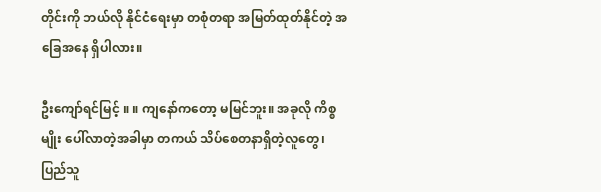တိုင်းကို ဘယ်လို နိုင်ငံရေးမှာ တစုံတရာ အမြတ်ထုတ်နိုင်တဲ့ အခြေအနေ ရှိပါလား။

ဦးကျော်ရင်မြင့် ။ ။ ကျနော်ကတော့ မမြင်ဘူး။ အခုလို ကိစ္စမျိုး ပေါ်လာတဲ့အခါမှာ တကယ် သိပ်စေတနာရှိတဲ့လူတွေ၊ ပြည်သူ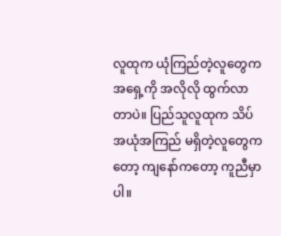လူထုက ယုံကြည်တဲ့လူတွေက အရှေ့ကို အလိုလို ထွက်လာတာပဲ။ ပြည်သူလူထုက သိပ်အယုံအကြည် မရှိတဲ့လူတွေကတော့ ကျနော်ကတော့ ကူညီမှာပါ။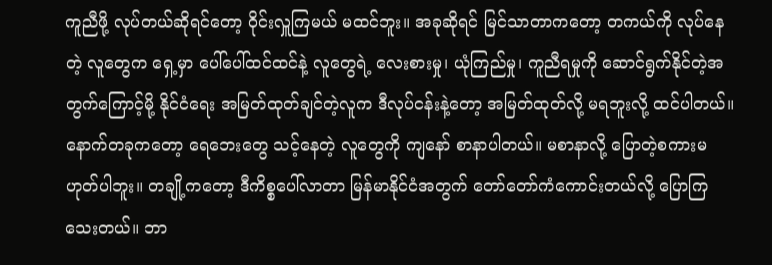ကူညီဖို့ လုပ်တယ်ဆိုရင်တော့ ဝိုင်းလှူကြမယ် မထင်ဘူး။ အခုဆိုရင် မြင်သာတာကတော့ တကယ်ကို လုပ်နေတဲ့ လူတွေက ရှေ့မှာ ပေါ်ပေါ်ထင်ထင်နဲ့ လူတွေရဲ့ လေးစားမှု၊ ယုံကြည်မှု၊ ကူညီရမှုကို ဆောင်ရွက်နိုင်တဲ့အတွက်ကြောင့်မို့ နိုင်ငံရေး အမြတ်ထုတ်ချင်တဲ့လူက ဒီလုပ်ငန်းနဲ့တော့ အမြတ်ထုတ်လို့ မရဘူးလို့ ထင်ပါတယ်။ နောက်တခုကတော့ ရေဘေးတွေ သင့်နေတဲ့ လူတွေကို ကျနော် စာနာပါတယ်။ မစာနာလို့ ပြောတဲ့စကားမဟုတ်ပါဘူး။ တချို့ကတော့ ဒီကိစ္စပေါ်လာတာ မြန်မာနိုင်ငံအတွက် တော်တော်ကံကောင်းတယ်လို့ ပြောကြသေးတယ်။ ဘာ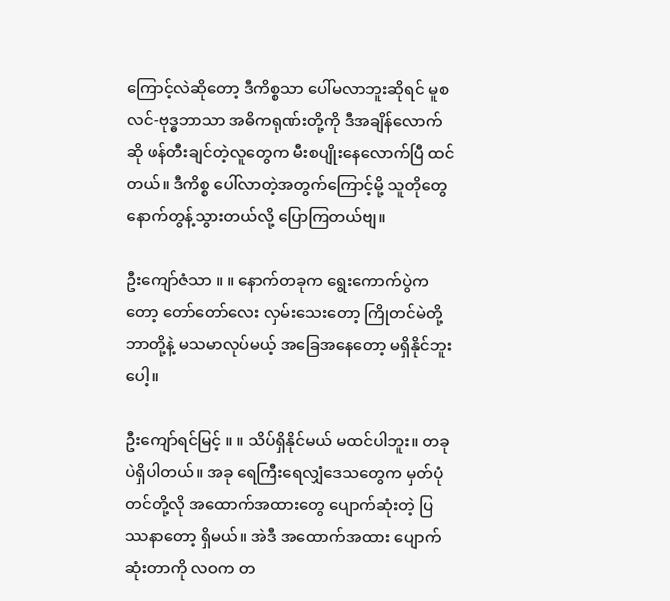ကြောင့်လဲဆိုတော့ ဒီကိစ္စသာ ပေါ်မလာဘူးဆိုရင် မူစလင်-ဗုဒ္ဓဘာသာ အဓိကရုဏ်းတို့ကို ဒီအချိန်လောက်ဆို ဖန်တီးချင်တဲ့လူတွေက မီးစပျိုးနေလောက်ပြီ ထင်တယ်။ ဒီကိစ္စ ပေါ်လာတဲ့အတွက်ကြောင့်မို့ သူတိုတွေ နောက်တွန့်သွားတယ်လို့ ပြောကြတယ်ဗျ။

ဦးကျော်ဇံသာ ။ ။ နောက်တခုက ရွေးကောက်ပွဲကတော့ တော်တော်လေး လှမ်းသေးတော့ ကြိုတင်မဲတို့ဘာတို့နဲ့ မသမာလုပ်မယ့် အခြေအနေတော့ မရှိနိုင်ဘူးပေါ့။

ဦးကျော်ရင်မြင့် ။ ။ သိပ်ရှိနိုင်မယ် မထင်ပါဘူး။ တခုပဲရှိပါတယ်။ အခု ရေကြီးရေလျှံဒေသတွေက မှတ်ပုံတင်တို့လို အထောက်အထားတွေ ပျောက်ဆုံးတဲ့ ပြဿနာတော့ ရှိမယ်။ အဲဒီ အထောက်အထား ပျောက်ဆုံးတာကို လဝက တ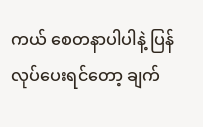ကယ် စေတနာပါပါနဲ့ ပြန်လုပ်ပေးရင်တော့ ချက်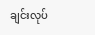ချင်းလုပ်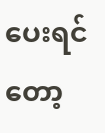ပေးရင်တော့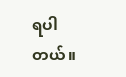ရပါတယ်။